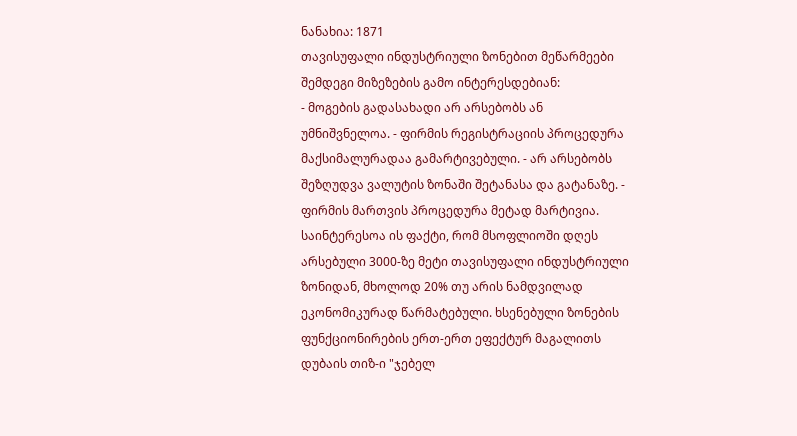ნანახია: 1871
თავისუფალი ინდუსტრიული ზონებით მეწარმეები შემდეგი მიზეზების გამო ინტერესდებიან:
- მოგების გადასახადი არ არსებობს ან უმნიშვნელოა. - ფირმის რეგისტრაციის პროცედურა მაქსიმალურადაა გამარტივებული. - არ არსებობს შეზღუდვა ვალუტის ზონაში შეტანასა და გატანაზე. - ფირმის მართვის პროცედურა მეტად მარტივია. საინტერესოა ის ფაქტი, რომ მსოფლიოში დღეს არსებული 3000-ზე მეტი თავისუფალი ინდუსტრიული ზონიდან, მხოლოდ 20% თუ არის ნამდვილად ეკონომიკურად წარმატებული. ხსენებული ზონების ფუნქციონირების ერთ-ერთ ეფექტურ მაგალითს დუბაის თიზ-ი "ჯებელ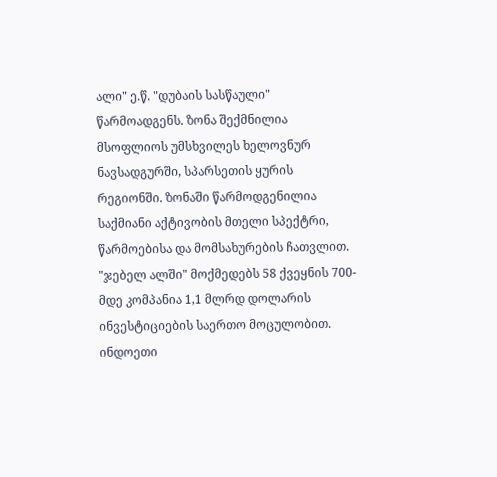ალი" ე.წ. "დუბაის სასწაული" წარმოადგენს. ზონა შექმნილია მსოფლიოს უმსხვილეს ხელოვნურ ნავსადგურში, სპარსეთის ყურის რეგიონში. ზონაში წარმოდგენილია საქმიანი აქტივობის მთელი სპექტრი, წარმოებისა და მომსახურების ჩათვლით. "ჯებელ ალში" მოქმედებს 58 ქვეყნის 700-მდე კომპანია 1,1 მლრდ დოლარის ინვესტიციების საერთო მოცულობით. ინდოეთი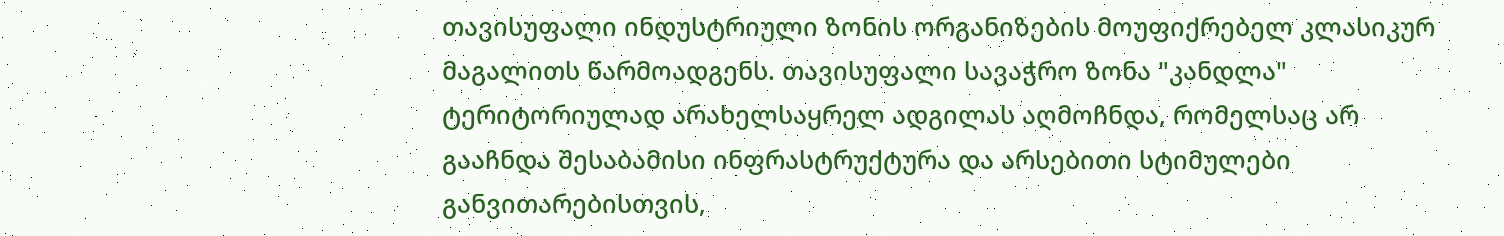თავისუფალი ინდუსტრიული ზონის ორგანიზების მოუფიქრებელ კლასიკურ მაგალითს წარმოადგენს. თავისუფალი სავაჭრო ზონა "კანდლა" ტერიტორიულად არახელსაყრელ ადგილას აღმოჩნდა, რომელსაც არ გააჩნდა შესაბამისი ინფრასტრუქტურა და არსებითი სტიმულები განვითარებისთვის,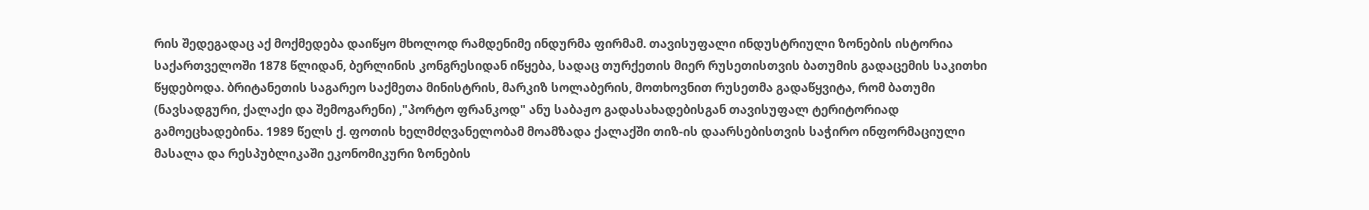რის შედეგადაც აქ მოქმედება დაიწყო მხოლოდ რამდენიმე ინდურმა ფირმამ. თავისუფალი ინდუსტრიული ზონების ისტორია საქართველოში 1878 წლიდან, ბერლინის კონგრესიდან იწყება, სადაც თურქეთის მიერ რუსეთისთვის ბათუმის გადაცემის საკითხი წყდებოდა. ბრიტანეთის საგარეო საქმეთა მინისტრის, მარკიზ სოლაბერის, მოთხოვნით რუსეთმა გადაწყვიტა, რომ ბათუმი (ნავსადგური, ქალაქი და შემოგარენი) ,"პორტო ფრანკოდ" ანუ საბაჟო გადასახადებისგან თავისუფალ ტერიტორიად გამოეცხადებინა. 1989 წელს ქ. ფოთის ხელმძღვანელობამ მოამზადა ქალაქში თიზ-ის დაარსებისთვის საჭირო ინფორმაციული მასალა და რესპუბლიკაში ეკონომიკური ზონების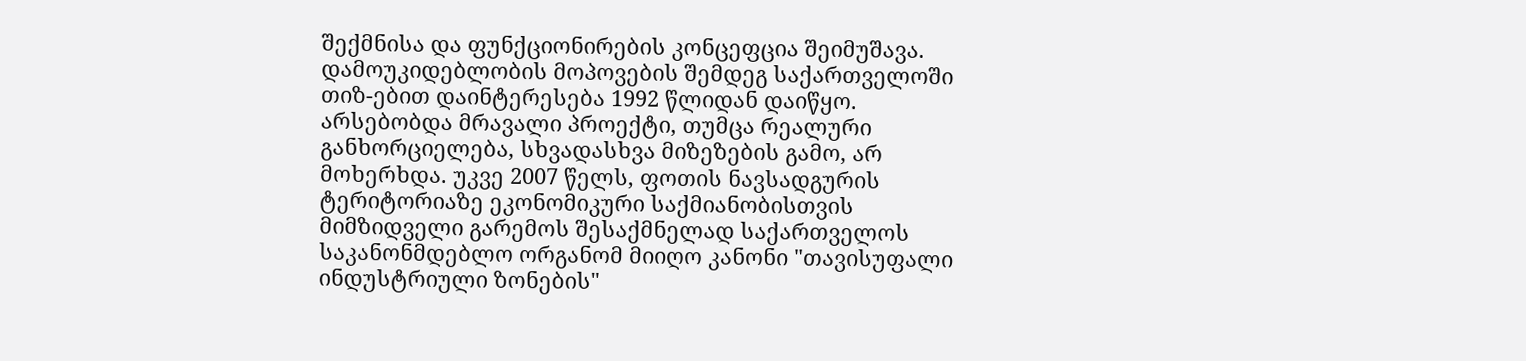შექმნისა და ფუნქციონირების კონცეფცია შეიმუშავა. დამოუკიდებლობის მოპოვების შემდეგ საქართველოში თიზ-ებით დაინტერესება 1992 წლიდან დაიწყო. არსებობდა მრავალი პროექტი, თუმცა რეალური განხორციელება, სხვადასხვა მიზეზების გამო, არ მოხერხდა. უკვე 2007 წელს, ფოთის ნავსადგურის ტერიტორიაზე ეკონომიკური საქმიანობისთვის მიმზიდველი გარემოს შესაქმნელად საქართველოს საკანონმდებლო ორგანომ მიიღო კანონი "თავისუფალი ინდუსტრიული ზონების"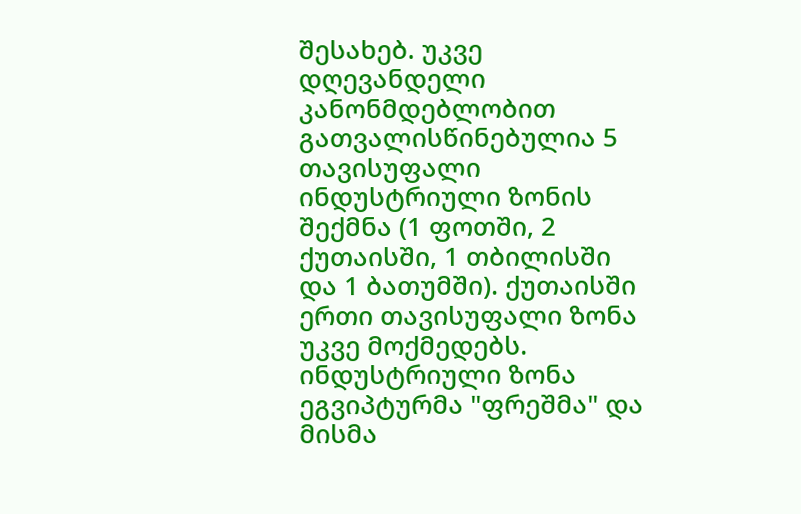შესახებ. უკვე დღევანდელი კანონმდებლობით გათვალისწინებულია 5 თავისუფალი ინდუსტრიული ზონის შექმნა (1 ფოთში, 2 ქუთაისში, 1 თბილისში და 1 ბათუმში). ქუთაისში ერთი თავისუფალი ზონა უკვე მოქმედებს. ინდუსტრიული ზონა ეგვიპტურმა "ფრეშმა" და მისმა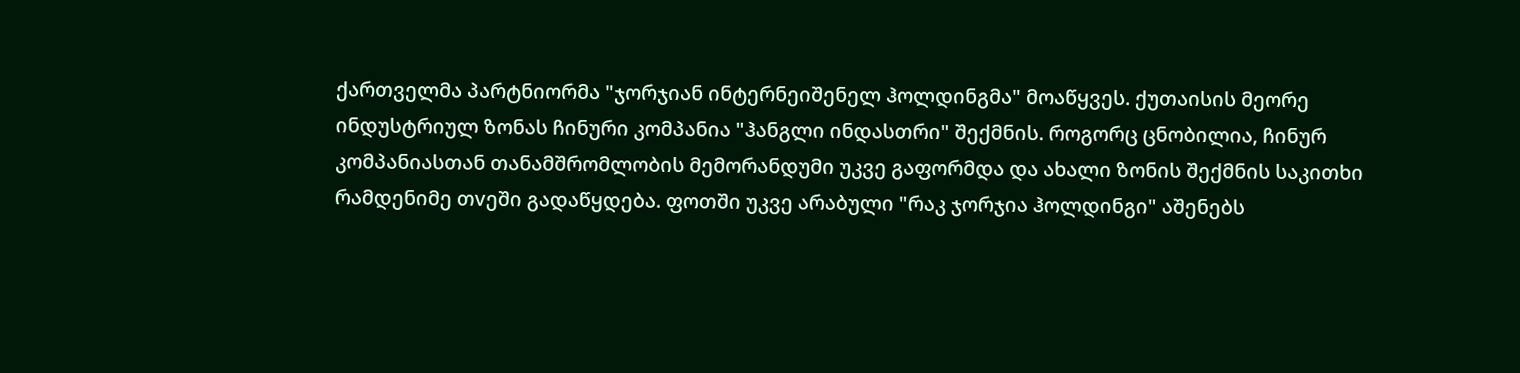ქართველმა პარტნიორმა "ჯორჯიან ინტერნეიშენელ ჰოლდინგმა" მოაწყვეს. ქუთაისის მეორე ინდუსტრიულ ზონას ჩინური კომპანია "ჰანგლი ინდასთრი" შექმნის. როგორც ცნობილია, ჩინურ კომპანიასთან თანამშრომლობის მემორანდუმი უკვე გაფორმდა და ახალი ზონის შექმნის საკითხი რამდენიმე თvეში გადაწყდება. ფოთში უკვე არაბული "რაკ ჯორჯია ჰოლდინგი" აშენებს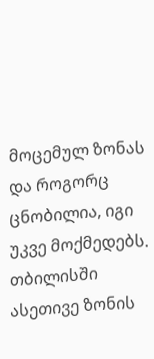მოცემულ ზონას და როგორც ცნობილია, იგი უკვე მოქმედებს. თბილისში ასეთივე ზონის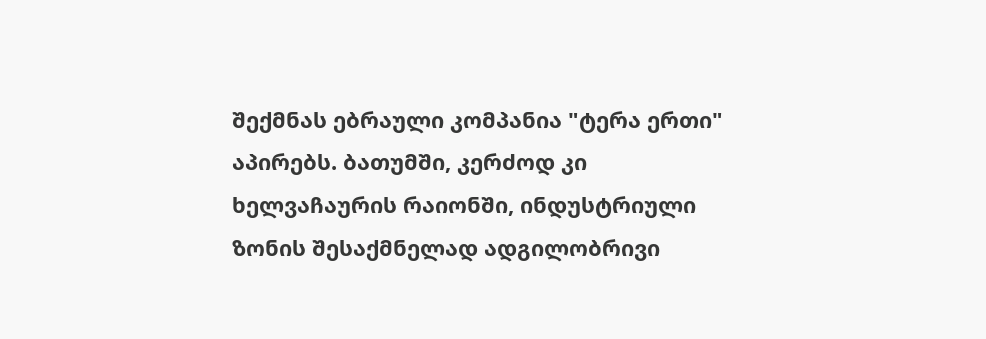შექმნას ებრაული კომპანია "ტერა ერთი" აპირებს. ბათუმში, კერძოდ კი ხელვაჩაურის რაიონში, ინდუსტრიული ზონის შესაქმნელად ადგილობრივი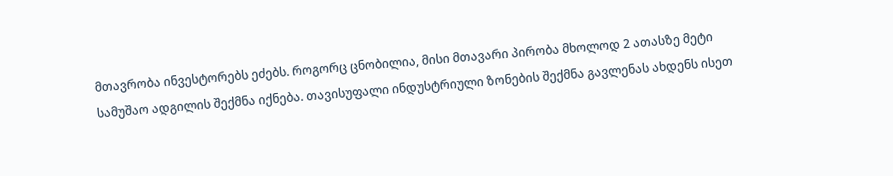მთავრობა ინვესტორებს ეძებს. როგორც ცნობილია, მისი მთავარი პირობა მხოლოდ 2 ათასზე მეტი სამუშაო ადგილის შექმნა იქნება. თავისუფალი ინდუსტრიული ზონების შექმნა გავლენას ახდენს ისეთ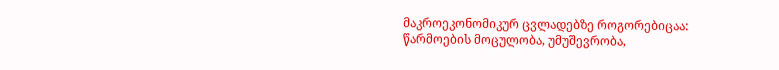მაკროეკონომიკურ ცვლადებზე როგორებიცაა: წარმოების მოცულობა, უმუშევრობა,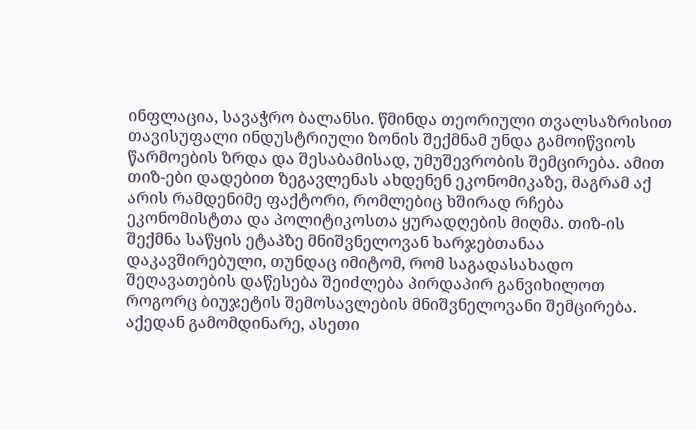ინფლაცია, სავაჭრო ბალანსი. წმინდა თეორიული თვალსაზრისით თავისუფალი ინდუსტრიული ზონის შექმნამ უნდა გამოიწვიოს წარმოების ზრდა და შესაბამისად, უმუშევრობის შემცირება. ამით თიზ-ები დადებით ზეგავლენას ახდენენ ეკონომიკაზე, მაგრამ აქ არის რამდენიმე ფაქტორი, რომლებიც ხშირად რჩება ეკონომისტთა და პოლიტიკოსთა ყურადღების მიღმა. თიზ-ის შექმნა საწყის ეტაპზე მნიშვნელოვან ხარჯებთანაა დაკავშირებული, თუნდაც იმიტომ, რომ საგადასახადო შეღავათების დაწესება შეიძლება პირდაპირ განვიხილოთ როგორც ბიუჯეტის შემოსავლების მნიშვნელოვანი შემცირება. აქედან გამომდინარე, ასეთი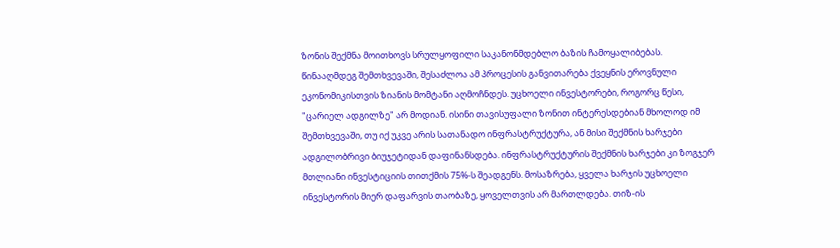ზონის შექმნა მოითხოვს სრულყოფილი საკანონმდებლო ბაზის ჩამოყალიბებას. წინააღმდეგ შემთხვევაში, შესაძლოა ამ პროცესის განვითარება ქვეყნის ეროვნული ეკონომიკისთვის ზიანის მომტანი აღმოჩნდეს. უცხოელი ინვესტორები, როგორც წესი, "ცარიელ ადგილზე" არ მოდიან. ისინი თავისუფალი ზონით ინტერესდებიან მხოლოდ იმ შემთხვევაში, თუ იქ უკვე არის სათანადო ინფრასტრუქტურა, ან მისი შექმნის ხარჯები ადგილობრივი ბიუჯეტიდან დაფინანსდება. ინფრასტრუქტურის შექმნის ხარჯები კი ზოგჯერ მთლიანი ინვესტიციის თითქმის 75%-ს შეადგენს. მოსაზრება, ყველა ხარჯის უცხოელი ინვესტორის მიერ დაფარვის თაობაზე, ყოველთვის არ მართლდება. თიზ-ის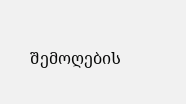შემოღების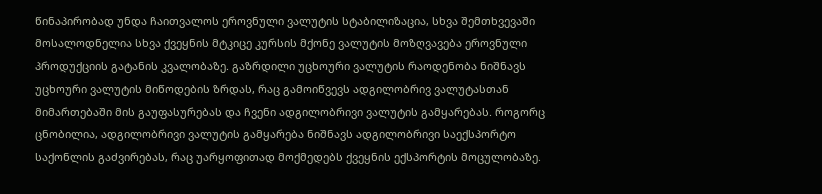წინაპირობად უნდა ჩაითვალოს ეროვნული ვალუტის სტაბილიზაცია, სხვა შემთხვევაში მოსალოდნელია სხვა ქვეყნის მტკიცე კურსის მქონე ვალუტის მოზღვავება ეროვნული პროდუქციის გატანის კვალობაზე. გაზრდილი უცხოური ვალუტის რაოდენობა ნიშნავს უცხოური ვალუტის მიწოდების ზრდას, რაც გამოიწვევს ადგილობრივ ვალუტასთან მიმართებაში მის გაუფასურებას და ჩვენი ადგილობრივი ვალუტის გამყარებას. როგორც ცნობილია, ადგილობრივი ვალუტის გამყარება ნიშნავს ადგილობრივი საექსპორტო საქონლის გაძვირებას, რაც უარყოფითად მოქმედებს ქვეყნის ექსპორტის მოცულობაზე.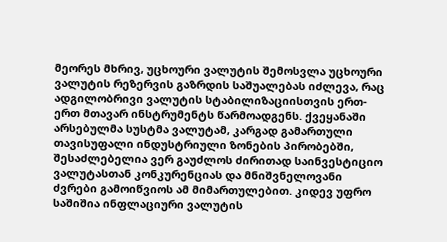მეორეს მხრივ, უცხოური ვალუტის შემოსვლა უცხოური ვალუტის რეზერვის გაზრდის საშუალებას იძლევა, რაც ადგილობრივი ვალუტის სტაბილიზაციისთვის ერთ-ერთ მთავარ ინსტრუმენტს წარმოადგენს. ქვეყანაში არსებულმა სუსტმა ვალუტამ, კარგად გამართული თავისუფალი ინდუსტრიული ზონების პირობებში, შესაძლებელია ვერ გაუძლოს ძირითად საინვესტიციო ვალუტასთან კონკურენციას და მნიშვნელოვანი ძვრები გამოიწვიოს ამ მიმართულებით. კიდევ უფრო საშიშია ინფლაციური ვალუტის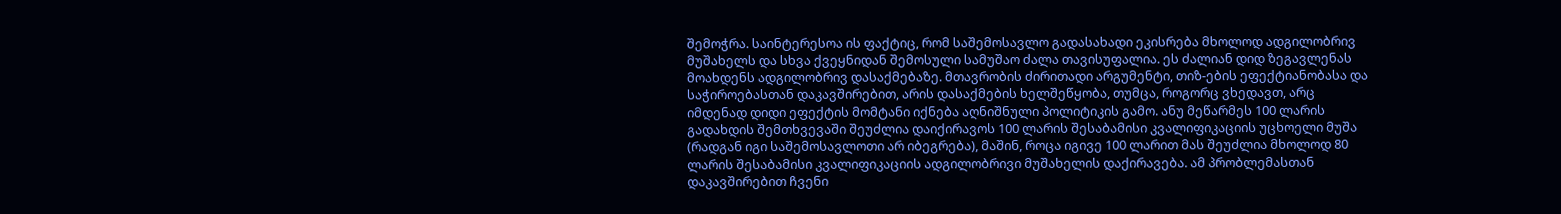შემოჭრა. საინტერესოა ის ფაქტიც, რომ საშემოსავლო გადასახადი ეკისრება მხოლოდ ადგილობრივ მუშახელს და სხვა ქვეყნიდან შემოსული სამუშაო ძალა თავისუფალია. ეს ძალიან დიდ ზეგავლენას მოახდენს ადგილობრივ დასაქმებაზე. მთავრობის ძირითადი არგუმენტი, თიზ-ების ეფექტიანობასა და საჭიროებასთან დაკავშირებით, არის დასაქმების ხელშეწყობა, თუმცა, როგორც ვხედავთ, არც იმდენად დიდი ეფექტის მომტანი იქნება აღნიშნული პოლიტიკის გამო. ანუ მეწარმეს 100 ლარის გადახდის შემთხვევაში შეუძლია დაიქირავოს 100 ლარის შესაბამისი კვალიფიკაციის უცხოელი მუშა (რადგან იგი საშემოსავლოთი არ იბეგრება), მაშინ, როცა იგივე 100 ლარით მას შეუძლია მხოლოდ 80 ლარის შესაბამისი კვალიფიკაციის ადგილობრივი მუშახელის დაქირავება. ამ პრობლემასთან დაკავშირებით ჩვენი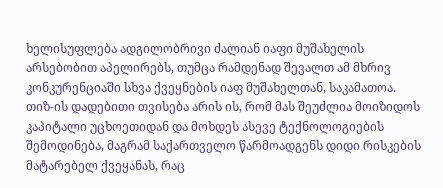ხელისუფლება ადგილობრივი ძალიან იაფი მუშახელის არსებობით აპელირებს, თუმცა რამდენად შევალთ ამ მხრივ კონკურენციაში სხვა ქვეყნების იაფ მუშახელთან, საკამათოა. თიზ-ის დადებითი თვისება არის ის, რომ მას შეუძლია მოიზიდოს კაპიტალი უცხოეთიდან და მოხდეს ასევე ტექნოლოგიების შემოდინება, მაგრამ საქართველო წარმოადგენს დიდი რისკების მატარებელ ქვეყანას, რაც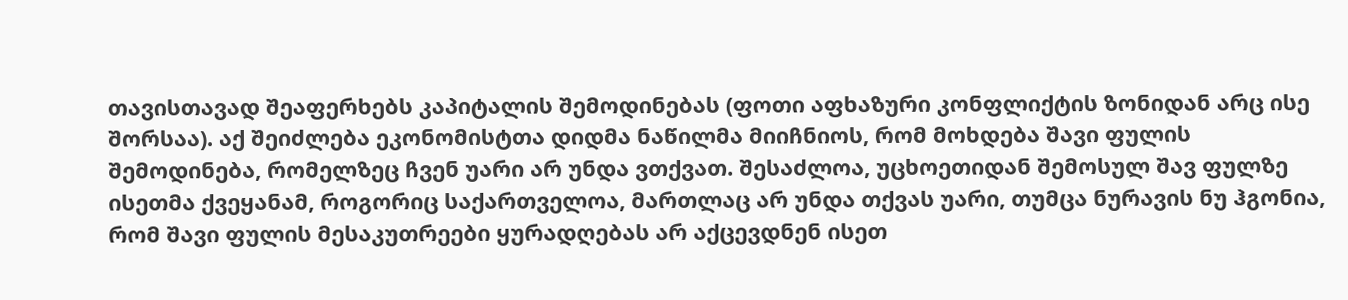თავისთავად შეაფერხებს კაპიტალის შემოდინებას (ფოთი აფხაზური კონფლიქტის ზონიდან არც ისე შორსაა). აქ შეიძლება ეკონომისტთა დიდმა ნაწილმა მიიჩნიოს, რომ მოხდება შავი ფულის შემოდინება, რომელზეც ჩვენ უარი არ უნდა ვთქვათ. შესაძლოა, უცხოეთიდან შემოსულ შავ ფულზე ისეთმა ქვეყანამ, როგორიც საქართველოა, მართლაც არ უნდა თქვას უარი, თუმცა ნურავის ნუ ჰგონია, რომ შავი ფულის მესაკუთრეები ყურადღებას არ აქცევდნენ ისეთ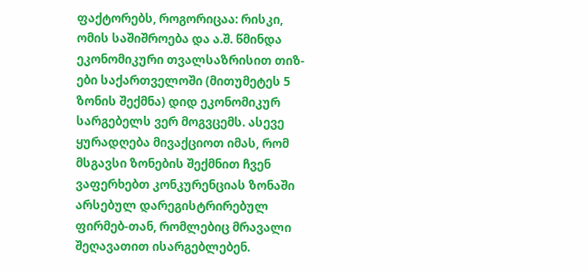ფაქტორებს, როგორიცაა: რისკი, ომის საშიშროება და ა.შ. წმინდა ეკონომიკური თვალსაზრისით თიზ-ები საქართველოში (მითუმეტეს 5 ზონის შექმნა) დიდ ეკონომიკურ სარგებელს ვერ მოგვცემს. ასევე ყურადღება მივაქციოთ იმას, რომ მსგავსი ზონების შექმნით ჩვენ ვაფერხებთ კონკურენციას ზონაში არსებულ დარეგისტრირებულ ფირმებ-თან, რომლებიც მრავალი შეღავათით ისარგებლებენ.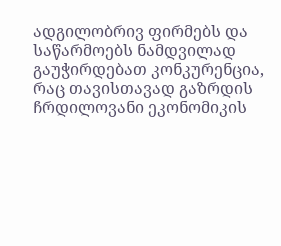ადგილობრივ ფირმებს და საწარმოებს ნამდვილად გაუჭირდებათ კონკურენცია, რაც თავისთავად გაზრდის ჩრდილოვანი ეკონომიკის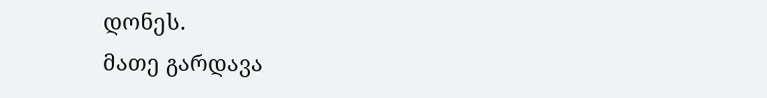დონეს.
მათე გარდავა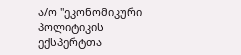ა/ო "ეკონომიკური პოლიტიკის ექსპერტთა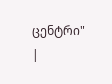ცენტრი"
|